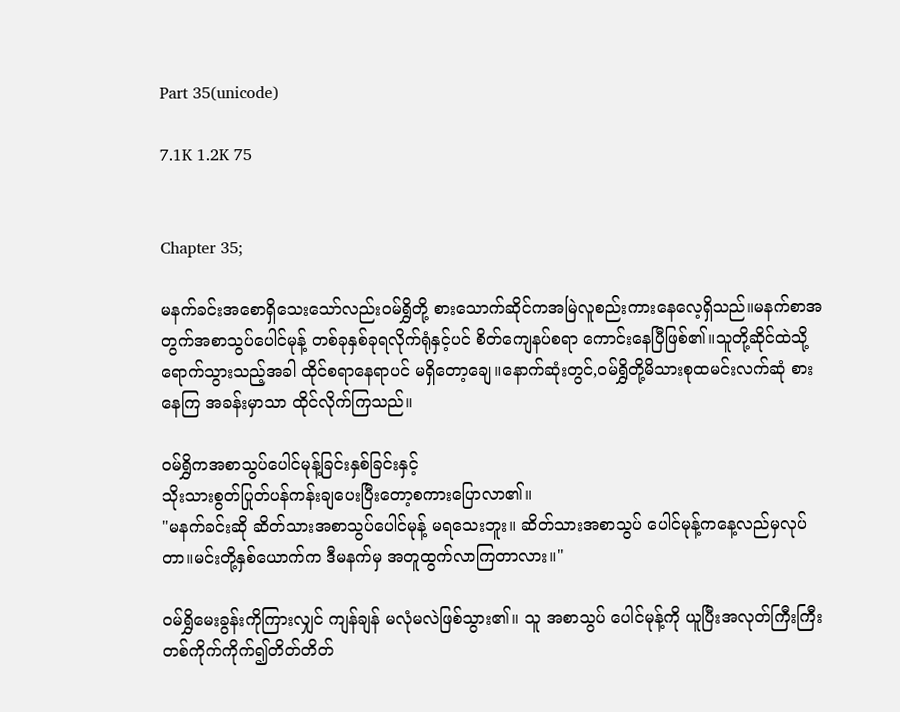Part 35(unicode)

7.1K 1.2K 75


Chapter 35;

မနက်ခင်းအစောရှိသေးသော်လည်းဝမ်ရွှိတို့ စားသောက်ဆိုင်ကအမြဲလူစည်းကားနေလေ့ရှိသည်။မနက်စာအတွက်အစာသွပ်ပေါင်မုန့် တစ်ခုနှစ်ခုရလိုက်ရုံနှင့်ပင် စိတ်ကျေနပ်စရာ ကောင်းနေပြီဖြစ်၏။သူတို့ဆိုင်ထဲသို့ရောက်သွားသည့်အခါ ထိုင်စရာနေရာပင် မရှိတော့ချေ။နောက်ဆုံးတွင်,ဝမ်ရွှိတို့မိသားစုထမင်းလက်ဆုံ စားနေကြ အခန်းမှာသာ ထိုင်လိုက်ကြသည်။

ဝမ်ရွှိကအစာသွပ်ပေါင်မုန့်ခြင်းနှစ်ခြင်းနှင့်
သိုးသားစွတ်ပြုတ်ပန်ကန်းချပေးပြီးတော့စကားပြောလာ၏။
"မနက်ခင်းဆို ဆိတ်သားအစာသွပ်ပေါင်မုန့် မရသေးဘူး။ ဆိတ်သားအစာသွပ် ပေါင်မုန့်ကနေ့လည်မှလုပ်တာ။မင်းတို့နှစ်ယောက်က ဒီမနက်မှ အတူထွက်လာကြတာလား။"

ဝမ်ရွှိမေးခွန်းကိုကြားလျှင် ကျန်ချန် မလုံမလဲဖြစ်သွား၏။ သူ အစာသွပ် ပေါင်မုန့်ကို ယူပြီးအလုတ်ကြီးကြီးတစ်ကိုက်ကိုက်၍တိတ်တိတ်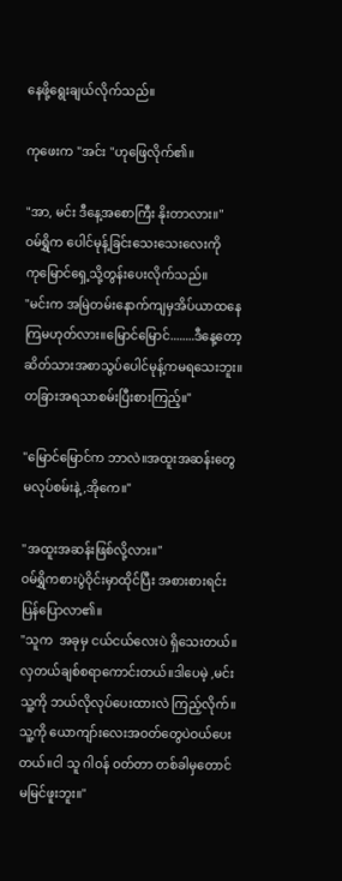နေဖို့ရွေးချယ်လိုက်သည်။

ကုဖေးက "အင်း "ဟုဖြေလိုက်၏။

"အာ, မင်း ဒီနေ့အစောကြီး နိုးတာလား။"
ဝမ်ရွှိက ပေါင်မုန့်ခြင်းသေးသေးလေးကို
ကုမြောင်ရှေ့သို့တွန်းပေးလိုက်သည်။
"မင်းက အမြဲတမ်းနောက်ကျမှအိပ်ယာထနေကြမဟုတ်လား။မြောင်မြောင်........ဒီနေ့တော့ဆိတ်သားအစာသွပ်ပေါင်မုန့်ကမရသေးဘူး။ တခြားအရသာစမ်းပြီးစားကြည့်။"

"မြောင်မြောင်က ဘာလဲ။အထူးအဆန်းတွေ
မလုပ်စမ်းနဲ့,အိုကေ။"

"အထူးအဆန်းဖြစ်လို့လား။"
ဝမ်ရွှိကစားပွဲဝိုင်းမှာထိုင်ပြီး အစားစားရင်း ပြန်ပြောလာ၏။
"သူက  အခုမှ ငယ်ငယ်လေးပဲ ရှိသေးတယ်။
လှတယ်ချစ်စရာကောင်းတယ်။ဒါပေမဲ့ ,မင်း သူ့ကို ဘယ်လိုလုပ်ပေးထားလဲ ကြည့်လိုက်။ သူ့ကို ယောကျာ်းလေးအဝတ်တွေပဲဝယ်ပေးတယ်။ငါ သူ ဂါဝန် ဝတ်တာ တစ်ခါမှတောင်
မမြင်ဖူးဘူး။"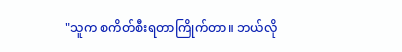"သူက စကိတ်စီးရတာကြိုက်တာ။ ဘယ်လို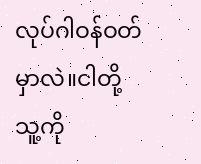လုပ်ဂါဝန်ဝတ်မှာလဲ။ငါတို့ သူ့ကို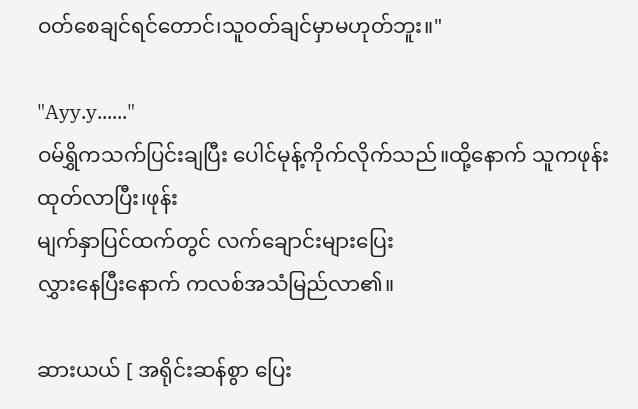ဝတ်စေချင်ရင်တောင်၊သူဝတ်ချင်မှာမဟုတ်ဘူး။"

"Ayy.y......"
ဝမ်ရွှိကသက်ပြင်းချပြီး ပေါင်မုန့်ကိုက်လိုက်သည်။ထို့နောက် သူကဖုန်းထုတ်လာပြီး၊ဖုန်း
မျက်နှာပြင်ထက်တွင် လက်ချောင်းများပြေး
လွှားနေပြီးနောက် ကလစ်အသံမြည်လာ၏။

ဆားယယ် [ အရိုင်းဆန်စွာ ပြေး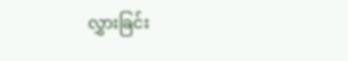လွှားခြင်း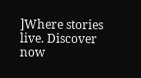]Where stories live. Discover now